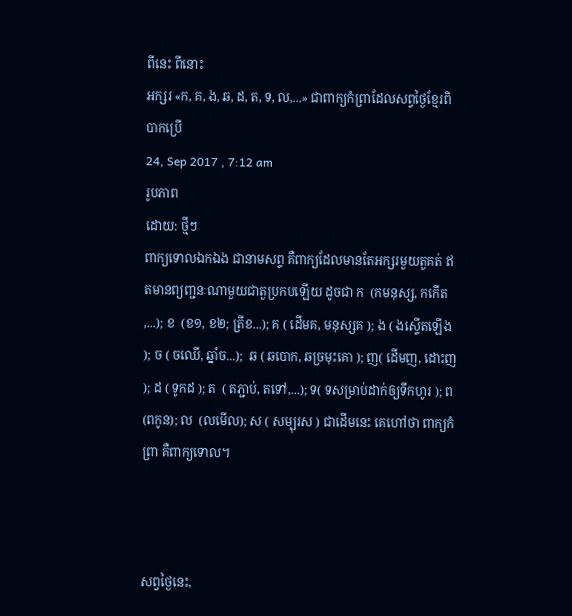ពីនេះ ពីនោះ
អក្សរ «ក, គ, ង, ឆ, ដ, ត, ទ, ល,...» ជាពាក្យកំព្រាដែលសព្វថ្ងៃខ្មែរពិបាកប្រើ
24, Sep 2017 , 7:12 am
រូបភាព
ដោយ: ថ្មីៗ
ពាក្យទោលឯកឯង ជានាមសព្ទ គឺពាក្យដែលមានតែអក្សរមួយតួគត់ ឥតមានព្យញ្ជនៈណាមួយជាតួប្រកបឡើយ ដូចជា ក  (កមនុស្ស, កកើត,...); ខ  (ខ១, ខ២; ត្រីខ...); គ ( ដើមគ, មនុស្សគ ); ង ( ងស្ទើតឡើង ); ច ( ចឈើ, ឆ្នាំច...);  ឆ ( ឆបោក, ឆច្រមុះគោ ); ញ( ដើមញ, ដោះញ ); ដ ( ទូកដ ); ត  ( តភ្ជាប់, តទៅ,...); ទ( ទសម្រាប់ដាក់ឲ្យទឹកហូរ ); ព  (ពកូន); ល  (លមើល); ស ( សម្បុរស ) ជាដើមនេះ គេហៅថា ពាក្យកំព្រា គឺពាក្យទោល។



សព្វថ្ងៃនេះ,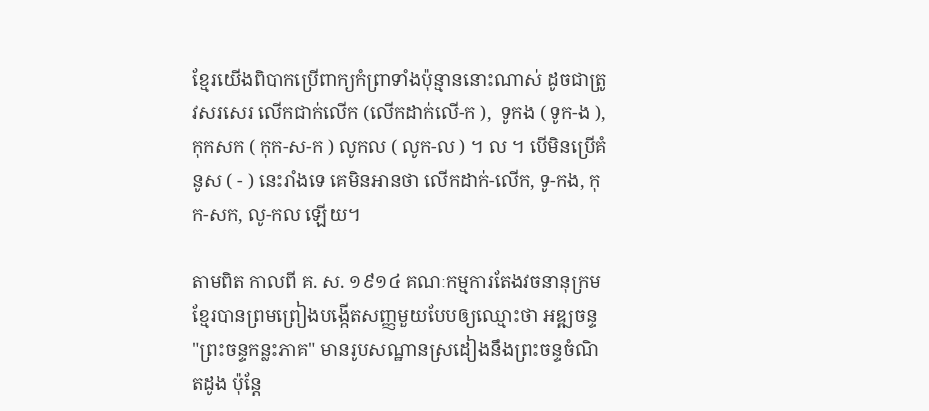ខ្មែរយើងពិបាកប្រើពាក្យកំព្រាទាំងប៉ុន្មាននោះណាស់ ដូចជាត្រូវសរសេរ លើកជាក់លើក (លើកដាក់លើ-ក ),  ទូកង ( ទូក-ង ), កុកសក ( កុក-ស-ក ) លូកល ( លូក-ល ) ។ ល ។ បើមិនប្រើគំនូស ( - ) នេះរាំងទេ គេមិនអានថា លើកដាក់-លើក, ទូ-កង, កុក-សក, លូ-កល ឡើយ។

តាមពិត កាលពី គ. ស. ១៩១៤ គណៈកម្មការតែងវចនានុក្រមខ្មែរបានព្រមព្រៀងបង្កើតសញ្ញមួយបែបឲ្យឈ្មោះថា អឌ្ឍចន្ទ "ព្រះចន្ទកន្លះភាគ" មានរូបសណ្ឋានស្រដៀងនឹងព្រះចន្ទចំណិតដូង ប៉ុន្តែ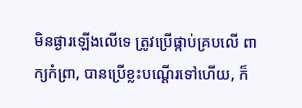មិនផ្ងារឡើងលើទេ ត្រូវប្រើផ្កាប់គ្របលើ ពាក្យកំព្រា, បានប្រើខ្លះបណ្ដើរទៅហើយ, ក៏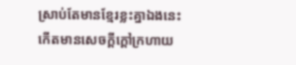ស្រាប់តែមានខ្មែរខ្លះគ្នាឯងនេះ កើតមានសេចក្តីក្តៅក្រហាយ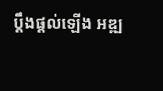ប្ដឹងផ្ដល់ឡើង អឌ្ឍ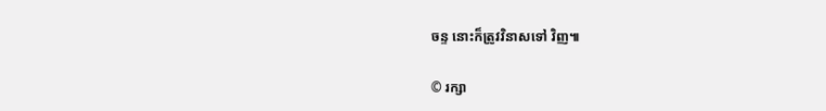ចន្ទ នោះក៏ត្រូវវិនាសទៅ វិញ៕

© រក្សា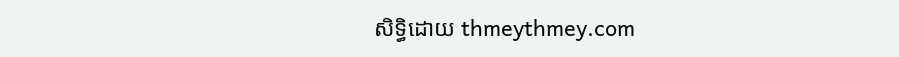សិទ្ធិដោយ thmeythmey.com